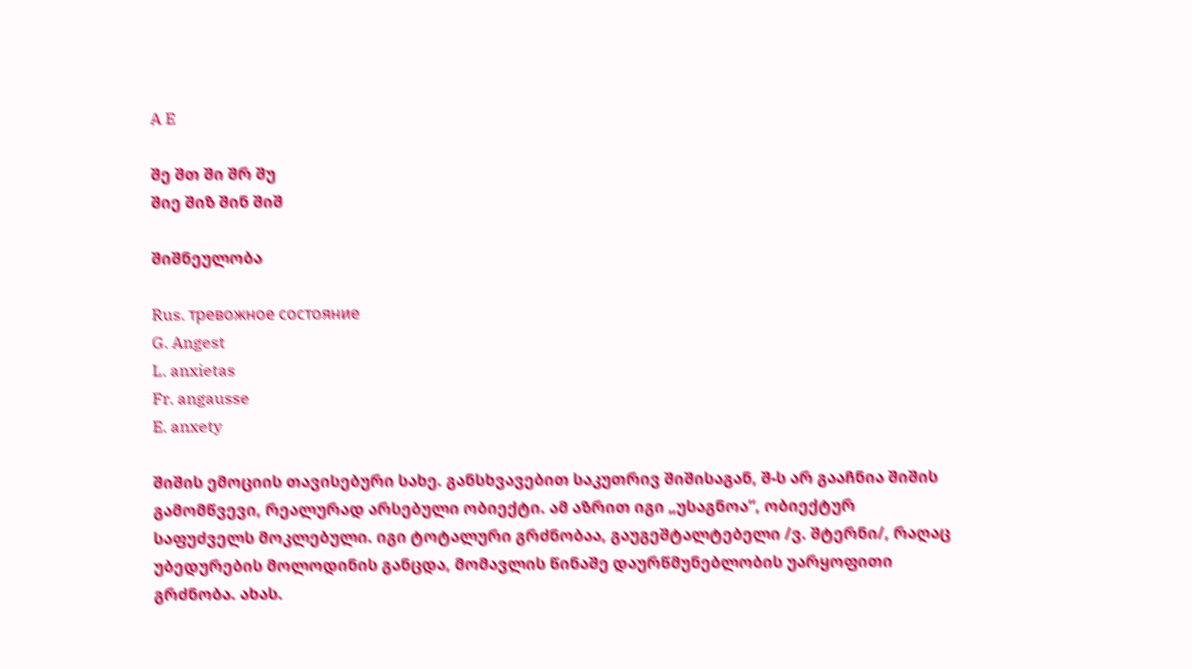A E

შე შთ ში შრ შუ
შიე შიზ შინ შიშ

შიშნეულობა

Rus. тревожное состояние
G. Angest
L. anxietas
Fr. angausse
E. anxety

შიშის ემოციის თავისებური სახე. განსხვავებით საკუთრივ შიშისაგან, შ-ს არ გააჩნია შიშის გამომწვევი, რეალურად არსებული ობიექტი. ამ აზრით იგი „უსაგნოა“, ობიექტურ საფუძველს მოკლებული. იგი ტოტალური გრძნობაა, გაუგეშტალტებელი /ვ. შტერნი/, რაღაც უბედურების მოლოდინის განცდა, მომავლის წინაშე დაურწმუნებლობის უარყოფითი გრძნობა. ახას.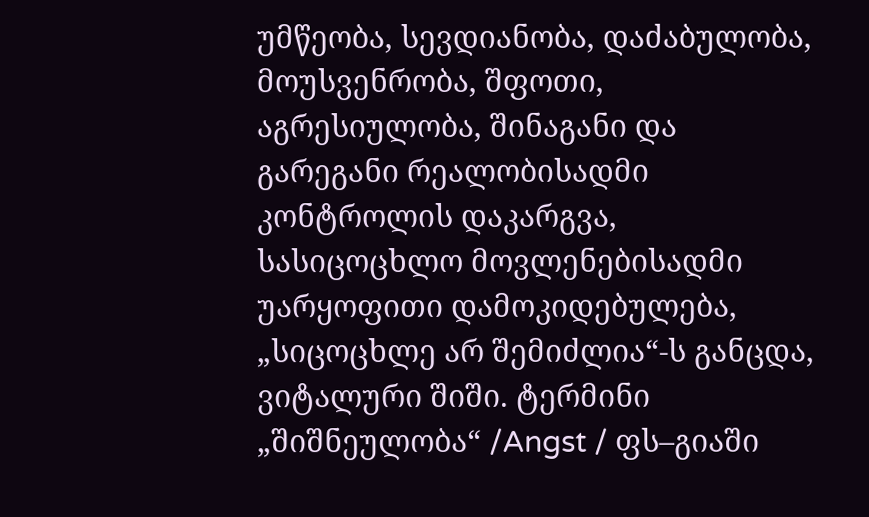უმწეობა, სევდიანობა, დაძაბულობა, მოუსვენრობა, შფოთი, აგრესიულობა, შინაგანი და გარეგანი რეალობისადმი კონტროლის დაკარგვა, სასიცოცხლო მოვლენებისადმი უარყოფითი დამოკიდებულება, „სიცოცხლე არ შემიძლია“-ს განცდა, ვიტალური შიში. ტერმინი „შიშნეულობა“ /Angst / ფს–გიაში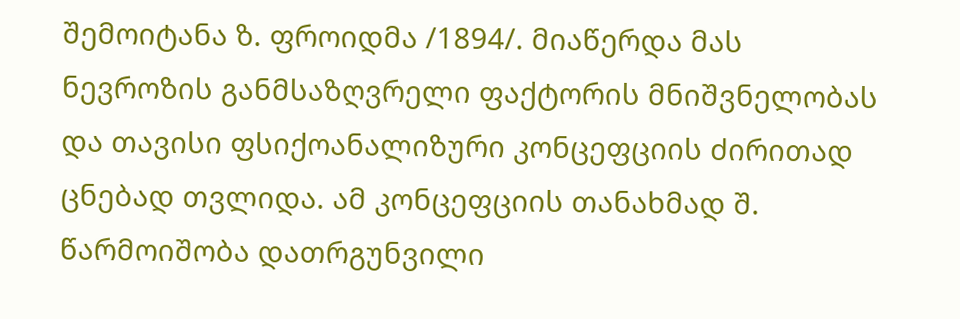შემოიტანა ზ. ფროიდმა /1894/. მიაწერდა მას ნევროზის განმსაზღვრელი ფაქტორის მნიშვნელობას და თავისი ფსიქოანალიზური კონცეფციის ძირითად ცნებად თვლიდა. ამ კონცეფციის თანახმად შ. წარმოიშობა დათრგუნვილი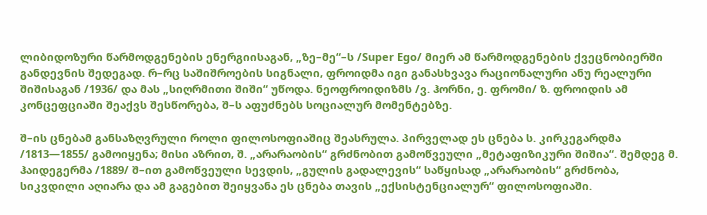ლიბიდოზური წარმოდგენების ენერგიისაგან, „ზე–მე“–ს /Super Ego/ მიერ ამ წარმოდგენების ქვეცნობიერში განდევნის შედეგად. რ–რც საშიშროების სიგნალი, ფროიდმა იგი განასხვავა რაციონალური ანუ რეალური შიშისაგან /1936/ და მას „სიღრმითი შიში“ უწოდა. ნეოფროიდიზმს /ვ. ჰორნი, ე. ფრომი/ ზ. ფროიდის ამ კონცეფციაში შეაქვს შესწორება, შ–ს აფუძნებს სოციალურ მომენტებზე.

შ–ის ცნებამ განსაზღვრული როლი ფილოსოფიაშიც შეასრულა. პირველად ეს ცნება ს. კირკეგარდმა /1813—1855/ გამოიყენა; მისი აზრით, შ. „არარაობის“ გრძნობით გამოწვეული „მეტაფიზიკური შიშია“. შემდეგ მ. ჰაიდეგერმა /1889/ შ–ით გამოწვეული სევდის, „გულის გადალევის“ საწყისად „არარაობის“ გრძნობა, სიკვდილი აღიარა და ამ გაგებით შეიყვანა ეს ცნება თავის „ექსისტენციალურ“ ფილოსოფიაში.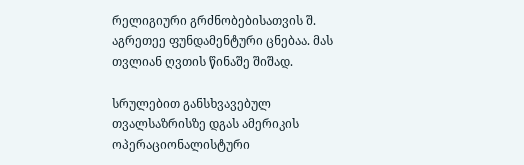რელიგიური გრძნობებისათვის შ. აგრეთეე ფუნდამენტური ცნებაა. მას თვლიან ღვთის წინაშე შიშად.

სრულებით განსხვავებულ თვალსაზრისზე დგას ამერიკის ოპერაციონალისტური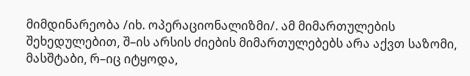მიმდინარეობა /იხ. ოპერაციონალიზმი/. ამ მიმართულების შეხედულებით, შ–ის არსის ძიების მიმართულებებს არა აქვთ საზომი, მასშტაბი, რ–იც იტყოდა,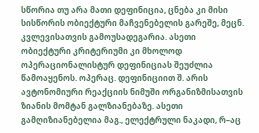სწორია თუ არა მათი დეფინიცია, ცნება კი მისი სისწორის ობიექტური მაჩვენებელის გარეშე, მეცნ. კვლევისათვის გამოუსადეგარია. ასეთი ობიექტური კრიტერიუმი კი მხოლოდ ოპერაციონალისტურ დეფინიციას შეუძლია წამოაყენოს. ოპერაც. დეფინიციით შ. არის ავტონომიური რეაქციის ნიმუში ორგანიზმისათვის ზიანის მომტან გალზიანებაზე. ასეთი გამღიზიანებელია მაგ., ელექტრული ნაკადი, რ–აც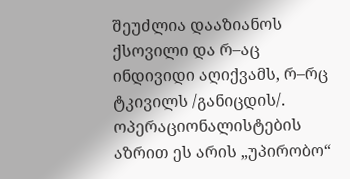შეუძლია დააზიანოს ქსოვილი და რ–აც ინდივიდი აღიქვამს, რ–რც ტკივილს /განიცდის/. ოპერაციონალისტების აზრით ეს არის „უპირობო“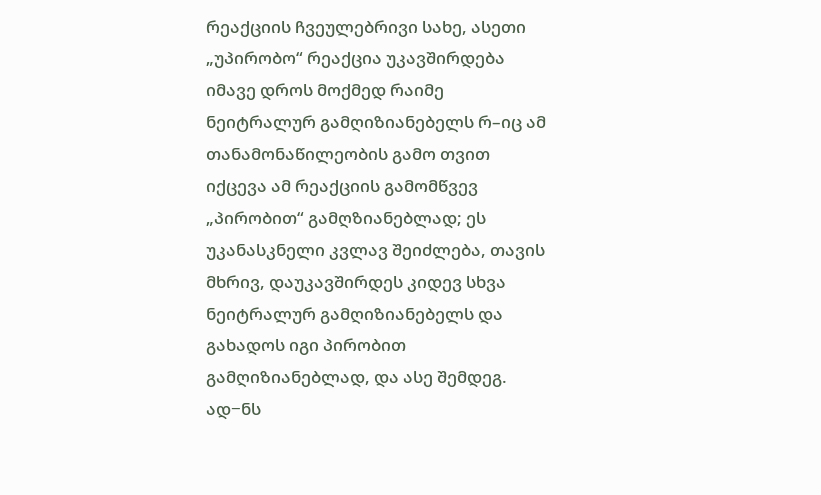რეაქციის ჩვეულებრივი სახე, ასეთი „უპირობო“ რეაქცია უკავშირდება იმავე დროს მოქმედ რაიმე ნეიტრალურ გამღიზიანებელს რ–იც ამ თანამონაწილეობის გამო თვით იქცევა ამ რეაქციის გამომწვევ „პირობით“ გამღზიანებლად; ეს უკანასკნელი კვლავ შეიძლება, თავის მხრივ, დაუკავშირდეს კიდევ სხვა ნეიტრალურ გამღიზიანებელს და გახადოს იგი პირობით გამღიზიანებლად, და ასე შემდეგ. ად−ნს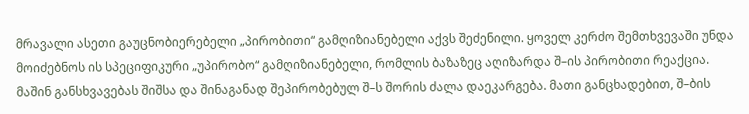მრავალი ასეთი გაუცნობიერებელი „პირობითი“ გამღიზიანებელი აქვს შეძენილი. ყოველ კერძო შემთხვევაში უნდა მოიძებნოს ის სპეციფიკური „უპირობო“ გამღიზიანებელი, რომლის ბაზაზეც აღიზარდა შ–ის პირობითი რეაქცია. მაშინ განსხვავებას შიშსა და შინაგანად შეპირობებულ შ–ს შორის ძალა დაეკარგება. მათი განცხადებით, შ–ბის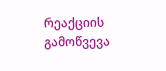რეაქციის გამოწვევა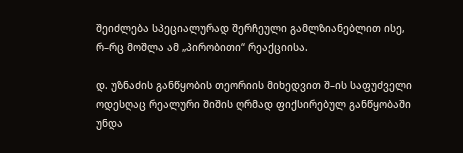შეიძლება სპეციალურად შერჩეული გამლზიანებლით ისე, რ–რც მოშლა ამ „პირობითი“ რეაქციისა.

დ. უზნაძის განწყობის თეორიის მიხედვით შ–ის საფუძველი ოდესღაც რეალური შიშის ღრმად ფიქსირებულ განწყობაში უნდა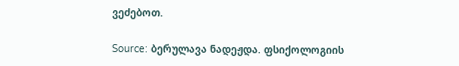ვეძებოთ.

Source: ბერულავა ნადეჟდა. ფსიქოლოგიის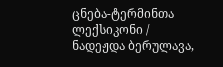ცნება-ტერმინთა ლექსიკონი / ნადეჟდა ბერულავა,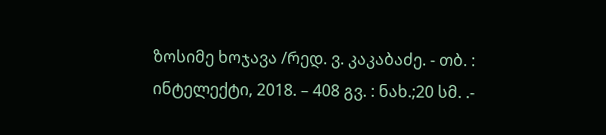ზოსიმე ხოჯავა /რედ. ვ. კაკაბაძე. - თბ. : ინტელექტი, 2018. – 408 გვ. : ნახ.;20 სმ. .-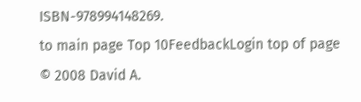ISBN-978994148269.
to main page Top 10FeedbackLogin top of page
© 2008 David A.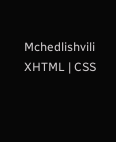Mchedlishvili XHTML | CSS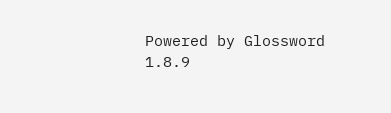Powered by Glossword 1.8.9